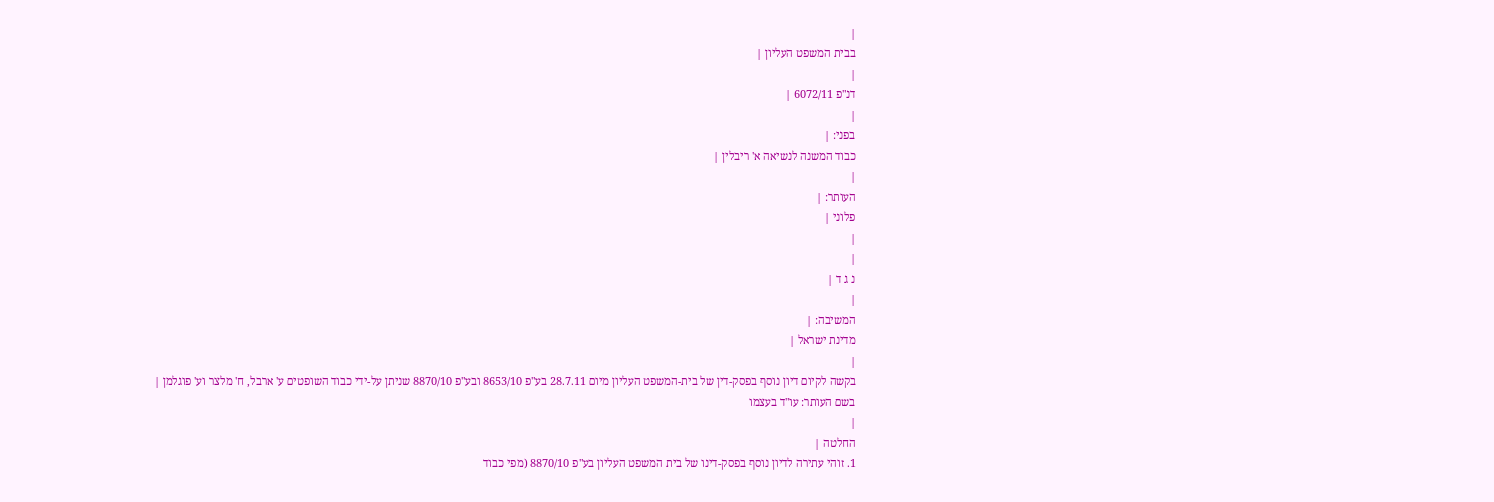|
בבית המשפט העליון |
|
דנ"פ 6072/11 |
|
בפני: |
כבוד המשנה לנשיאה א' ריבלין |
|
העותר: |
פלוני |
|
|
נ ג ד |
|
המשיבה: |
מדינת ישראל |
|
בקשה לקיום דיון נוסף בפסק-דין של בית-המשפט העליון מיום 28.7.11 בע"פ 8653/10 ובע"פ 8870/10 שניתן על-ידי כבוד השופטים ע' ארבל, ח' מלצר וע' פוגלמן |
בשם העותר: עו"ד בעצמו
|
החלטה |
1. זוהי עתירה לדיון נוסף בפסק-דינו של בית המשפט העליון בע"פ 8870/10 (מפי כבוד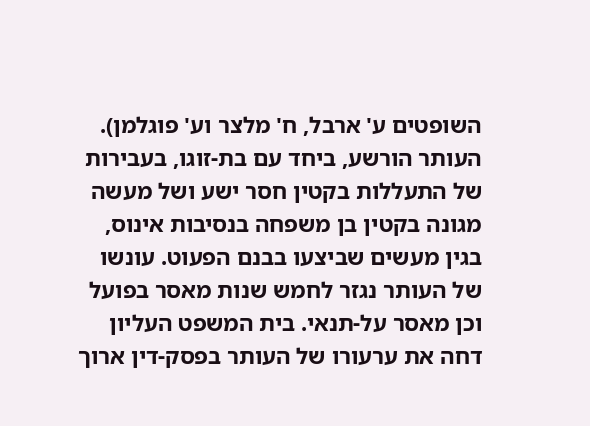השופטים ע' ארבל, ח' מלצר וע' פוגלמן).
העותר הורשע, ביחד עם בת-זוגו, בעבירות של התעללות בקטין חסר ישע ושל מעשה מגונה בקטין בן משפחה בנסיבות אינוס, בגין מעשים שביצעו בבנם הפעוט. עונשו של העותר נגזר לחמש שנות מאסר בפועל וכן מאסר על-תנאי. בית המשפט העליון דחה את ערעורו של העותר בפסק-דין ארוך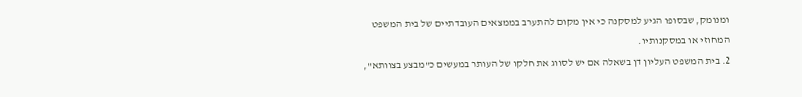ומנומק, שבסופו הגיע למסקנה כי אין מקום להתערב בממצאים העובדתיים של בית המשפט המחוזי או במסקנותיו.
2. בית המשפט העליון דן בשאלה אם יש לסווג את חלקו של העותר במעשים כ"מבצע בצוותא",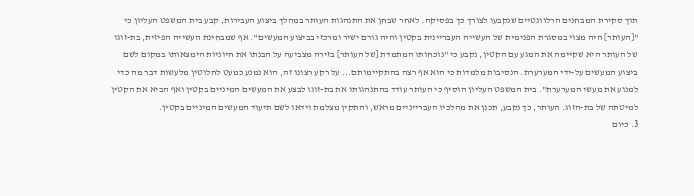תוך סקירת המבחנים הרלוונטיים שנקבעו לצורך כך בפסיקה. לאחר שבחן את התנהגות העותר במהלך ביצוע העבירות, קבע בית המשפט העליון כי "[העותר] היה מצוי במסגרת הפנימית של העשייה העבריינית בקטין והיה גורם ישיר ומרכזי בביצוע המעשים". אף שמבחינת העשייה הפיזית, בת-זוגו של העותר היא שקיימה את המגע עם הקטין, נקבע כי "נוכחותו המתמדת [של העותר] בזירה מצביעה על הבנתו את חיוניות הימצאותו במקום לשם ביצוע המעשים על-ידי המערערת. הנסיבות מלמדות כי הוא אף רצה בהתקיימותם... על רקע רצונו זה, הוא נמנע כמעט לחלוטין מלעשות דבר מה כדי למנוע את מעשי המערערת". בית המשפט העליון הוסיף כי העותר עודד בהתנהגותו את בת-זוגו לבצע את המעשים המיניים בקטין ואף הביא את הקטין למיטתה של בת-הזוג. העותר, כך נקבע, תכנן את מהלכיו העברייניים מראש, והתקין מצלמת וידאו לשם תיעוד המעשים המיניים בקטין.
3. כיום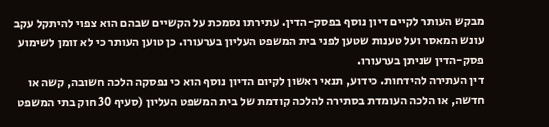מבקש העותר לקיים דיון נוסף בפסק-הדין. עתירתו נסמכת על הקשיים שבהם הוא צפוי להיתקל עקב עונש המאסר ועל טענות שטען לפני בית המשפט העליון בערעורו. כן טוען העותר כי לא זומן לשימוע פסק-הדין שניתן בערעורו.
דין העתירה להידחות. כידוע, תנאי ראשון לקיום הדיון נוסף הוא כי נפסקה הלכה חשובה, קשה או חדשה, או הלכה העומדת בסתירה להלכה קודמת של בית המשפט העליון (סעיף 30 חוק בתי המשפט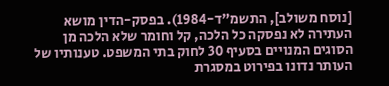[נוסח משולב], התשמ"ד-1984). בפסק-הדין מושא העתירה לא נפסקה כל הלכה, קל וחומר שלא הלכה מן הסוגים המנויים בסעיף 30 לחוק בתי המשפט. טענותיו של העותר נדונו בפירוט במסגרת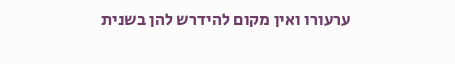ערעורו ואין מקום להידרש להן בשנית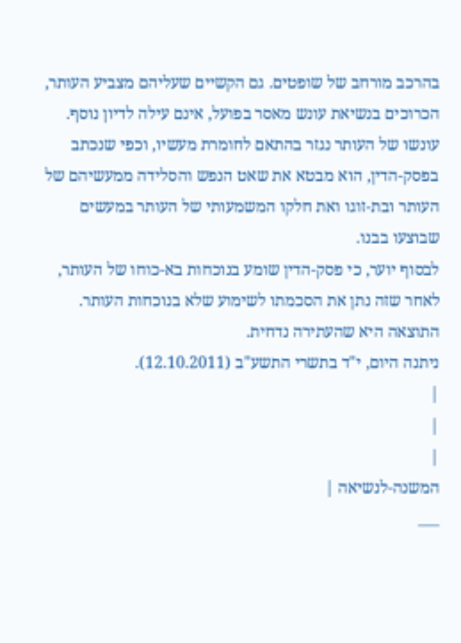בהרכב מורחב של שופטים. גם הקשיים שעליהם מצביע העותר, הכרוכים בנשיאת עונש מאסר בפועל, אינם עילה לדיון נוסף. עונשו של העותר נגזר בהתאם לחומרת מעשיו, וכפי שנכתב בפסק-הדין, הוא מבטא את שאט הנפש והסלידה ממעשיהם של העותר ובת-זוגו ואת חלקו המשמעותי של העותר במעשים שבוצעו בבנו.
לבסוף יוער, כי פסק-הדין שומע בנוכחות בא-כוחו של העותר, לאחר שזה נתן את הסכמתו לשימוע שלא בנוכחות העותר.
התוצאה היא שהעתירה נדחית.
ניתנה היום, י"ד בתשרי התשע"ב (12.10.2011).
|
|
|
המשנה-לנשיאה |
___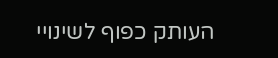העותק כפוף לשינויי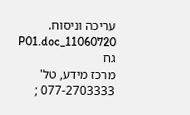עריכה וניסוח. 11060720_P01.doc גח
מרכז מידע, טל' 077-2703333 ;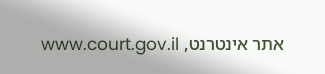אתר אינטרנט, www.court.gov.il